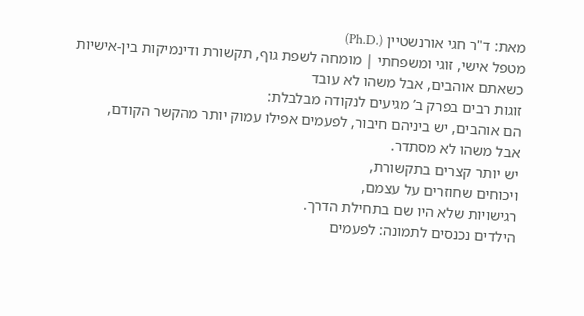מאת: ד"ר חגי אורנשטיין (.Ph.D)
מטפל אישי, זוגי ומשפחתי | מומחה לשפת גוף, תקשורת ודינמיקות בין-אישיות
כשאתם אוהבים, אבל משהו לא עובד
זוגות רבים בפרק ב’ מגיעים לנקודה מבלבלת:
הם אוהבים, יש ביניהם חיבור, לפעמים אפילו עמוק יותר מהקשר הקודם,
אבל משהו לא מסתדר.
יש יותר קצרים בתקשורת,
ויכוחים שחוזרים על עצמם,
רגישויות שלא היו שם בתחילת הדרך.
הילדים נכנסים לתמונה: לפעמים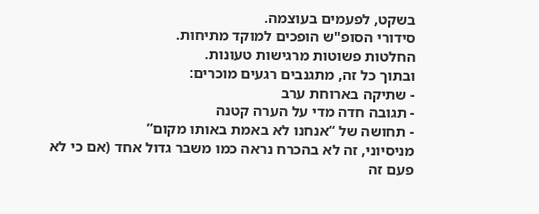בשקט, לפעמים בעוצמה.
סידורי הסופ"ש הופכים למוקד מתיחות.
החלטות פשוטות מרגישות טעונות.
ובתוך כל זה, מתגנבים רגעים מוכרים:
- שתיקה בארוחת ערב
- תגובה חדה מדי על הערה קטנה
- תחושה של “אנחנו לא באמת באותו מקום”
מניסיוני, זה לא בהכרח נראה כמו משבר גדול אחד (אם כי לא פעם זה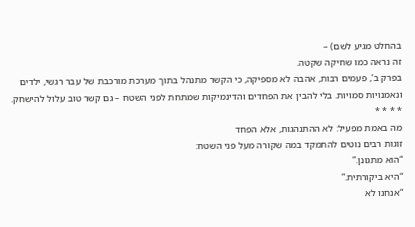בהחלט מגיע לשם) –
זה נראה כמו שחיקה שקטה.
בפרק ב’, פעמים רבות, אהבה לא מספיקה, כי הקשר מתנהל בתוך מערכת מורכבת של עבר רגשי, ילדים ונאמנויות סמויות. בלי להבין את הפחדים והדינמיקות שמתחת לפני השטח – גם קשר טוב עלול להישחק.
* * * *
מה באמת מפעיל: לא ההתנהגות, אלא הפחד
זוגות רבים נוטים להתמקד במה שקורה מעל פני השטח:
“הוא מתגונן.”
“היא ביקורתית.”
“אנחנו לא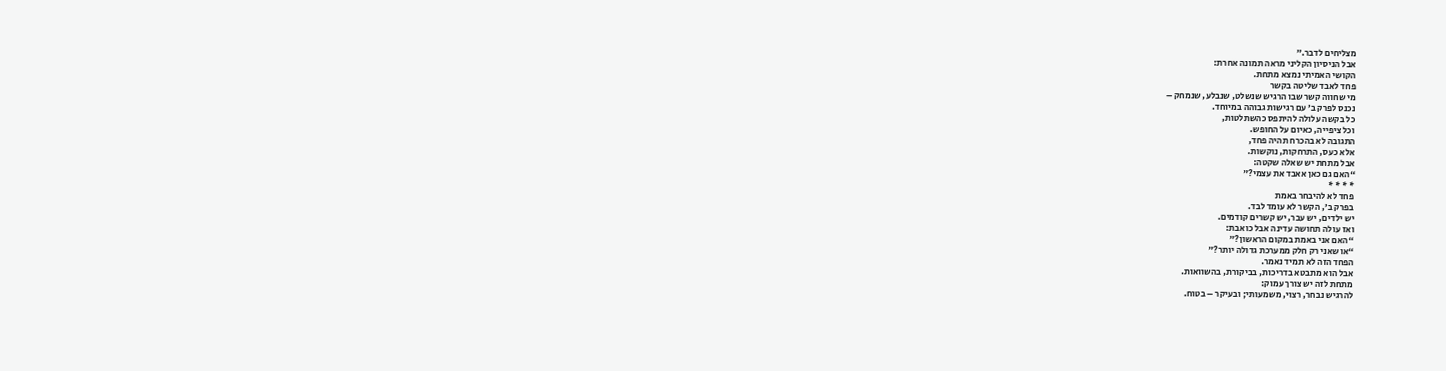מצליחים לדבר.”
אבל הניסיון הקליני מראה תמונה אחרת:
הקושי האמיתי נמצא מתחת.
פחד לאבד שליטה בקשר
מי שחווה קשר שבו הרגיש שנשלט, שנבלע, שנמחק –
נכנס לפרק ב’ עם רגישות גבוהה במיוחד.
כל בקשה עלולה להיתפס כהשתלטות,
וכל ציפייה, כאיום על החופש.
התגובה לא בהכרח תהיה פחד,
אלא כעס, התרחקות, נוקשות.
אבל מתחת יש שאלה שקטה:
“האם גם כאן אאבד את עצמי?”
* * * *
פחד לא להיבחר באמת
בפרק ב’, הקשר לא עומד לבד.
יש ילדים, יש עבר, יש קשרים קודמים.
ואז עולה תחושה עדינה אבל כואבת:
“האם אני באמת במקום הראשון?”
“או שאני רק חלק ממערכת גדולה יותר?”
הפחד הזה לא תמיד נאמר.
אבל הוא מתבטא בדריכות, בביקורת, בהשוואות.
מתחת לזה יש צורך עמוק:
להרגיש נבחר, רצוי, משמעותי; ובעיקר – בטוח.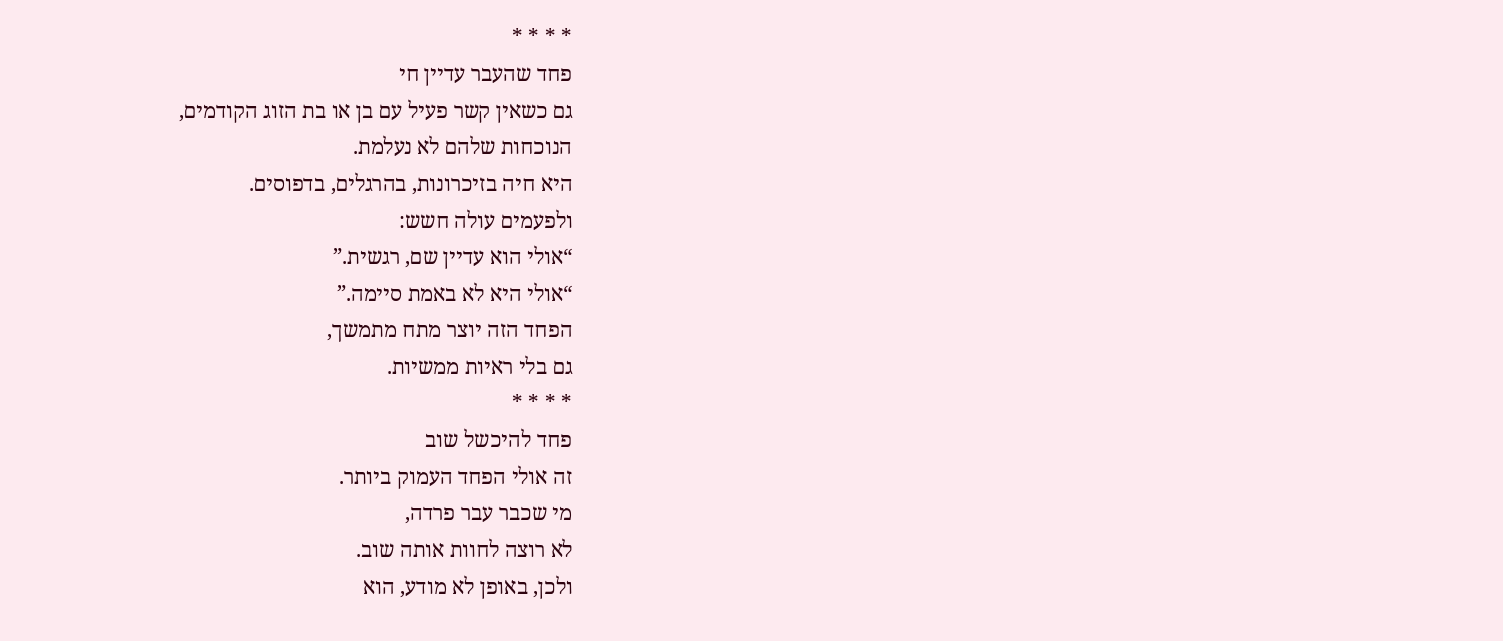* * * *
פחד שהעבר עדיין חי
גם כשאין קשר פעיל עם בן או בת הזוג הקודמים,
הנוכחות שלהם לא נעלמת.
היא חיה בזיכרונות, בהרגלים, בדפוסים.
ולפעמים עולה חשש:
“אולי הוא עדיין שם, רגשית.”
“אולי היא לא באמת סיימה.”
הפחד הזה יוצר מתח מתמשך,
גם בלי ראיות ממשיות.
* * * *
פחד להיכשל שוב
זה אולי הפחד העמוק ביותר.
מי שכבר עבר פרדה,
לא רוצה לחוות אותה שוב.
ולכן, באופן לא מודע, הוא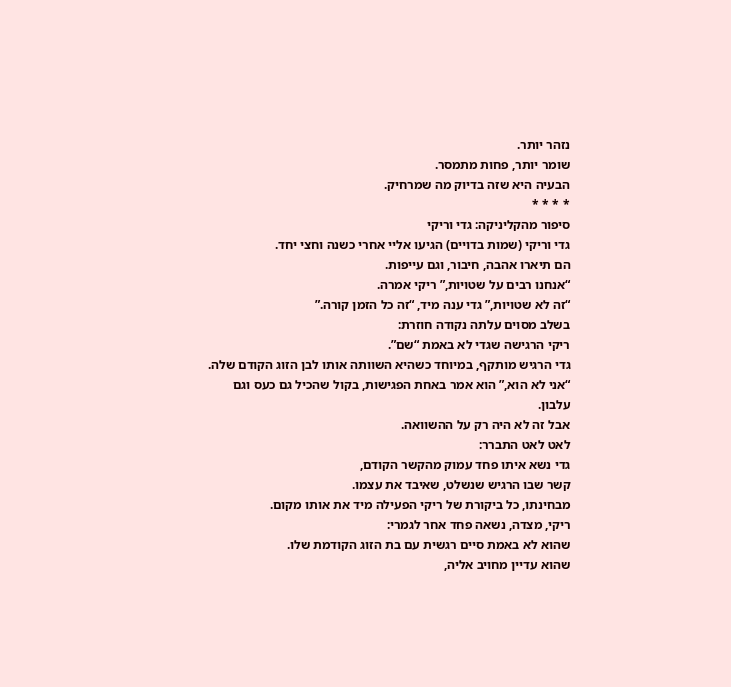נזהר יותר.
שומר יותר, פחות מתמסר.
הבעיה היא שזה בדיוק מה שמרחיק.
* * * *
סיפור מהקליניקה: גדי וריקי
גדי וריקי (שמות בדויים) הגיעו אליי אחרי כשנה וחצי יחד.
הם תיארו אהבה, חיבור, וגם עייפות.
“אנחנו רבים על שטויות,” ריקי אמרה.
“זה לא שטויות,” גדי ענה מיד, “זה כל הזמן קורה.”
בשלב מסוים עלתה נקודה חוזרת:
ריקי הרגישה שגדי לא באמת “שם”.
גדי הרגיש מותקף, במיוחד כשהיא השוותה אותו לבן הזוג הקודם שלה.
“אני לא הוא,” הוא אמר באחת הפגישות, בקול שהכיל גם כעס וגם עלבון.
אבל זה לא היה רק על ההשוואה.
לאט לאט התברר:
גדי נשא איתו פחד עמוק מהקשר הקודם,
קשר שבו הרגיש שנשלט, שאיבד את עצמו.
מבחינתו, כל ביקורת של ריקי הפעילה מיד את אותו מקום.
ריקי, מצדה, נשאה פחד אחר לגמרי:
שהוא לא באמת סיים רגשית עם בת הזוג הקודמת שלו.
שהוא עדיין מחויב אליה,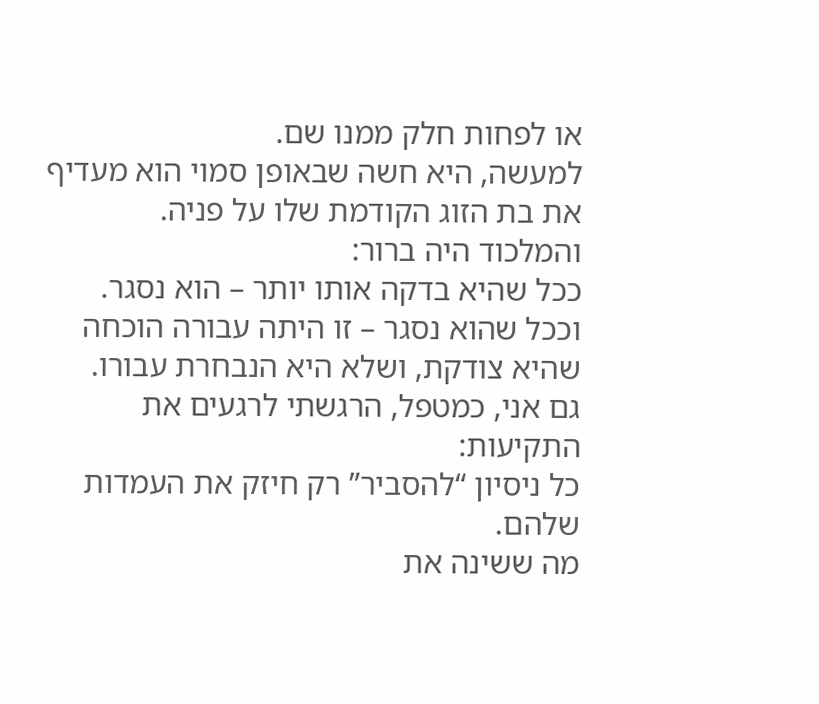או לפחות חלק ממנו שם.
למעשה, היא חשה שבאופן סמוי הוא מעדיף את בת הזוג הקודמת שלו על פניה.
והמלכוד היה ברור:
ככל שהיא בדקה אותו יותר – הוא נסגר.
וככל שהוא נסגר – זו היתה עבורה הוכחה שהיא צודקת, ושלא היא הנבחרת עבורו.
גם אני, כמטפל, הרגשתי לרגעים את התקיעות:
כל ניסיון “להסביר” רק חיזק את העמדות שלהם.
מה ששינה את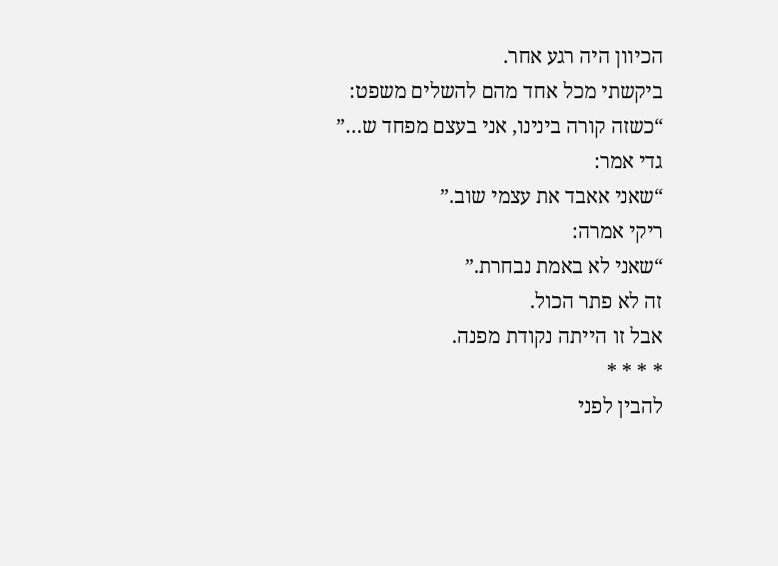הכיוון היה רגע אחר.
ביקשתי מכל אחד מהם להשלים משפט:
“כשזה קורה בינינו, אני בעצם מפחד ש…”
גדי אמר:
“שאני אאבד את עצמי שוב.”
ריקי אמרה:
“שאני לא באמת נבחרת.”
זה לא פתר הכול.
אבל זו הייתה נקודת מפנה.
* * * *
להבין לפני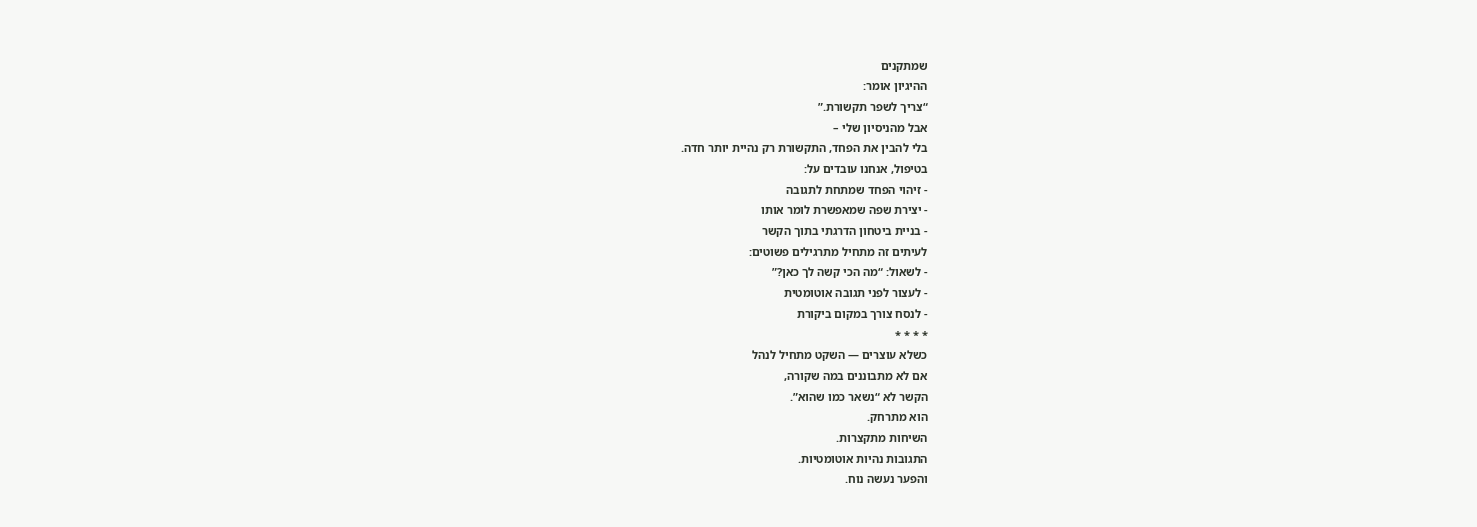שמתקנים
ההיגיון אומר:
“צריך לשפר תקשורת.”
אבל מהניסיון שלי –
בלי להבין את הפחד, התקשורת רק נהיית יותר חדה.
בטיפול, אנחנו עובדים על:
- זיהוי הפחד שמתחת לתגובה
- יצירת שפה שמאפשרת לומר אותו
- בניית ביטחון הדרגתי בתוך הקשר
לעיתים זה מתחיל מתרגילים פשוטים:
- לשאול: “מה הכי קשה לך כאן?”
- לעצור לפני תגובה אוטומטית
- לנסח צורך במקום ביקורת
* * * *
כשלא עוצרים — השקט מתחיל לנהל
אם לא מתבוננים במה שקורה,
הקשר לא “נשאר כמו שהוא”.
הוא מתרחק.
השיחות מתקצרות.
התגובות נהיות אוטומטיות.
והפער נעשה נוח.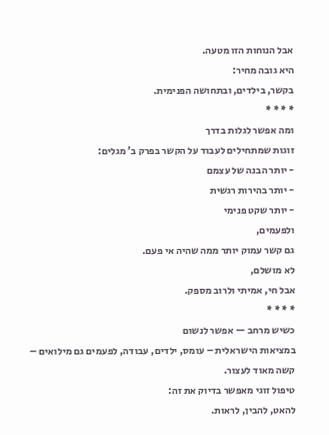אבל הנוחות הזו מטעה.
היא גובה מחיר:
בקשר, בילדים, ובתחושה הפנימית.
* * * *
ומה אפשר לגלות בדרך
זוגות שמתחילים לעבוד על הקשר בפרק ב’ מגלים:
- יותר הבנה של עצמם
- יותר בהירות רגשית
- יותר שקט פנימי
ולפעמים,
גם קשר עמוק יותר ממה שהיה אי פעם.
לא מושלם,
אבל חי, אמיתי ולרוב מספק.
* * * *
כשיש מרחב — אפשר לנשום
במציאות הישראלית – עומס, ילדים, עבודה, לפעמים גם מילואים –
קשה מאוד לעצור.
טיפול זוגי מאפשר בדיוק את זה:
להאט, להבין, לראות.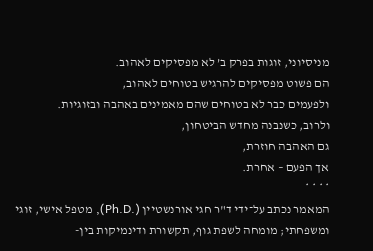מניסיוני, זוגות בפרק ב’ לא מפסיקים לאהוב.
הם פשוט מפסיקים להרגיש בטוחים לאהוב,
ולפעמים כבר לא בטוחים שהם מאמינים באהבה ובזוגיות.
ולרוב, כשנבנה מחדש הביטחון,
גם האהבה חוזרת,
אך הפעם – אחרת.
* * * *
המאמר נכתב על־ידי ד"ר חגי אורנשטיין (.Ph.D), מטפל אישי, זוגי ומשפחתי; מומחה לשפת גוף, תקשורת ודינמיקות בין-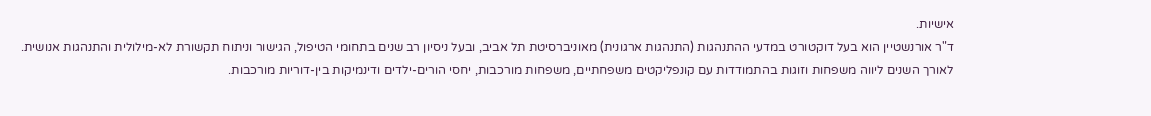אישיות.
ד"ר אורנשטיין הוא בעל דוקטורט במדעי ההתנהגות (התנהגות ארגונית) מאוניברסיטת תל אביב, ובעל ניסיון רב שנים בתחומי הטיפול, הגישור וניתוח תקשורת לא-מילולית והתנהגות אנושית.
לאורך השנים ליווה משפחות וזוגות בהתמודדות עם קונפליקטים משפחתיים, משפחות מורכבות, יחסי הורים-ילדים ודינמיקות בין-דוריות מורכבות.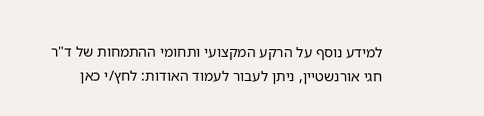למידע נוסף על הרקע המקצועי ותחומי ההתמחות של ד"ר חגי אורנשטיין, ניתן לעבור לעמוד האודות: לחץ/י כאן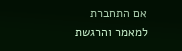אם התחברת למאמר והרגשת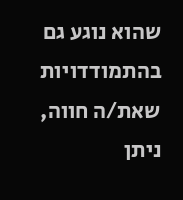שהוא נוגע גם בהתמודדויות שאת/ה חווה, ניתן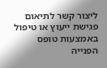ליצור קשר לתיאום פגישת ייעוץ או טיפול באמצעות טופס הפנייה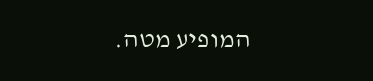המופיע מטה.